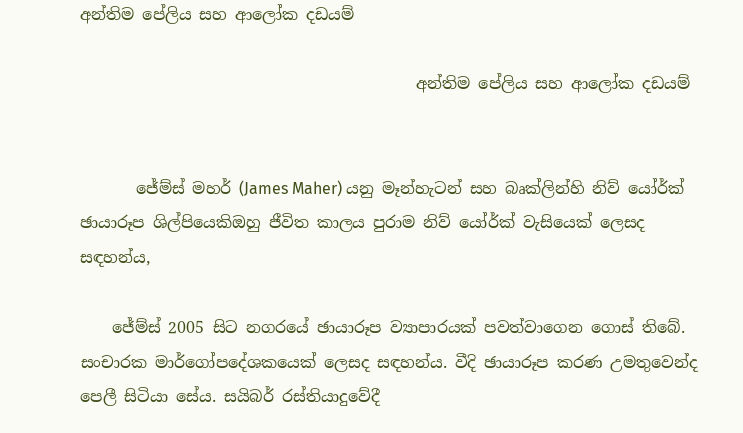අන්තිම පේලිය සහ ආලෝක දඩයම්

                                          අන්තිම පේලිය සහ ආලෝක දඩයම්


       ජේම්ස් මහර් (James Maher) යනු මෑන්හැටන් සහ බෘක්ලින්හි නිව් යෝර්ක් ඡායාරූප ශිල්පියෙකිඔහු ජීවිත කාලය පුරාම නිව් යෝර්ක් වැසියෙක් ලෙසද සඳහන්ය,

    ජේම්ස් 2005 සිට නගරයේ ඡායාරූප ව්‍යාපාරයක් පවත්වාගෙන ගොස් තිබේ. සංචාරක මාර්ගෝපදේශකයෙක් ලෙසද සඳහන්ය. වීදි ඡායාරූප කරණ උමතුවෙන්ද පෙලී සිටියා සේය. සයිබර් රස්තියාදුවේදී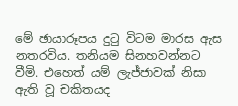මේ ඡායාරූපය දුටු විටම මාරස ඇස නතරවිය. තනියම සිනහවන්නට වීමි. එහෙත් යම් ලැජ්ජාවක් නිසා ඇති වූ චකිතයද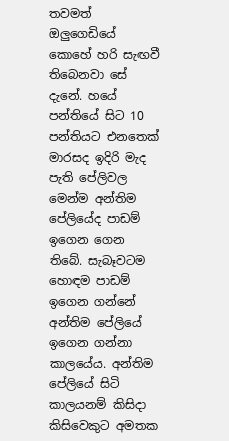තවමත් ඔලුගෙඩියේ කොහේ හරි සැඟවී තිබෙනවා සේ දැනේ. හයේ පන්තියේ සිට 10 පන්තියට එනතෙක් මාරසද ඉදිරි මැද පැති පේලිවල මෙන්ම අන්තිම පේලියේද පාඩම් ඉගෙන ගෙන තිබේ. සැබෑවටම හොඳම පාඩම් ඉගෙන ගන්නේ අන්තිම පේලියේ ඉගෙන ගන්නා කාලයේය. අන්තිම පේලියේ සිටි කාලයනම් කිසිදා කිසිවෙකුට අමතක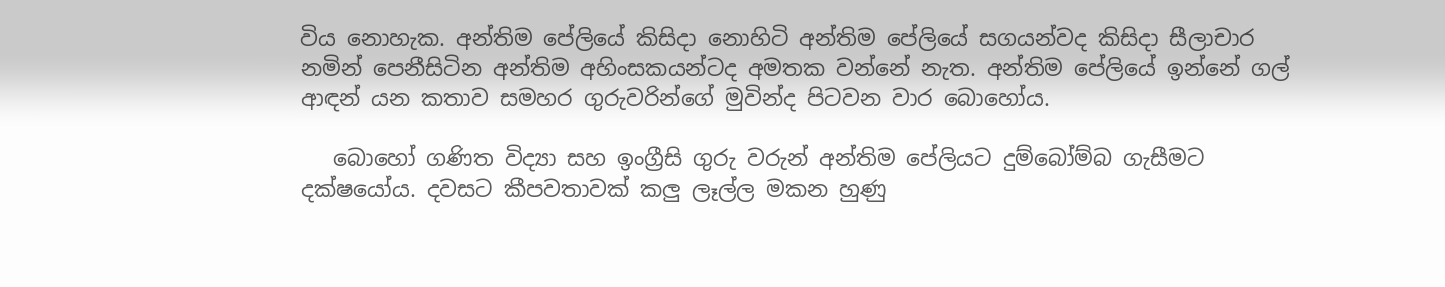විය නොහැක. අන්තිම පේලියේ කිසිදා නොහිටි අන්තිම පේලියේ සගයන්වද කිසිදා සීලාචාර නමින් පෙනීසිටින අන්තිම අහිංසකයන්ටද අමතක වන්න‌ේ නැත. අන්තිම පේලියේ ඉන්නේ ගල් ආඳන් යන කතාව සමහර ගුරුවරින්ගේ මුවින්ද පිටවන වාර බොහෝය.

   බොහෝ ගණිත විද්‍යා සහ ඉංග්‍රීසි ගුරු වරුන් අන්තිම පේලියට දුම්බෝම්බ ගැසීමට දක්ෂයෝය. දවසට කීපවතාවක් කලු ලෑල්ල මකන හුණු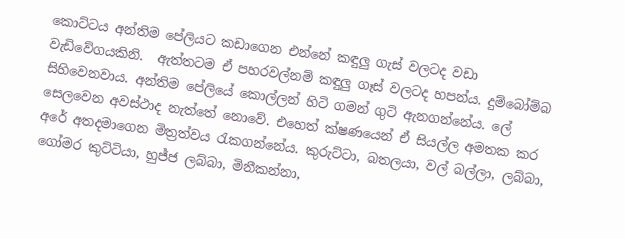කොට්ටය අන්තිම පේලියට කඩාගෙන එන්නේ කඳුලු ගැස් වලටද වඩා වැඩිවේගයකිනි.  ඇත්තටම ඒ පහරවල්නම් කඳුලු ගෑස් වලටද හපන්ය. දුම්බෝම්බ සිහිවෙනවාය. අන්තිම පේලියේ කොල්ලන් හිටි ගමන් ගුටි ඇනගන්නේය. ලේ සෙලවෙන අවස්ථාද නැත්තේ නොවේ. එහෙත් ක්ෂණයෙන් ඒ සියල්ල අමතක කර අරේ අතදමාගෙන මිත්‍රත්වය රැකගන්නේය. කුරුට්ටා, බතලයා, වල් බල්ලා, ලබ්බා, ගෝමර කුට්ටියා, හුජ්ජ ලබ්බා, මිනීකන්නා,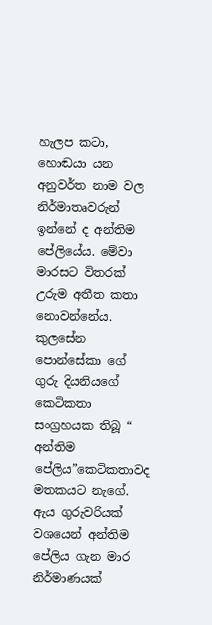හැලප කටා, හොඬයා යන අනුවර්ත නාම වල නිර්මාතෘවරුන් ඉන්නේ ද අන්තිම පේලියේය. මේවා මාරසට විතරක් උරුම අතීත කතා නොවන්නේය. කුලසේන පොන්සේකා ගේ ගුරු දියනියගේ කෙටිකතා සංග්‍රහයක තිබූ “ අන්තිම පේලිය”කෙටිකතාවද මතකයට නැගේ. ඇය ගුරුවරියක් වශයෙන් අන්තිම පේලිය ගැන මාර නිර්මාණයක්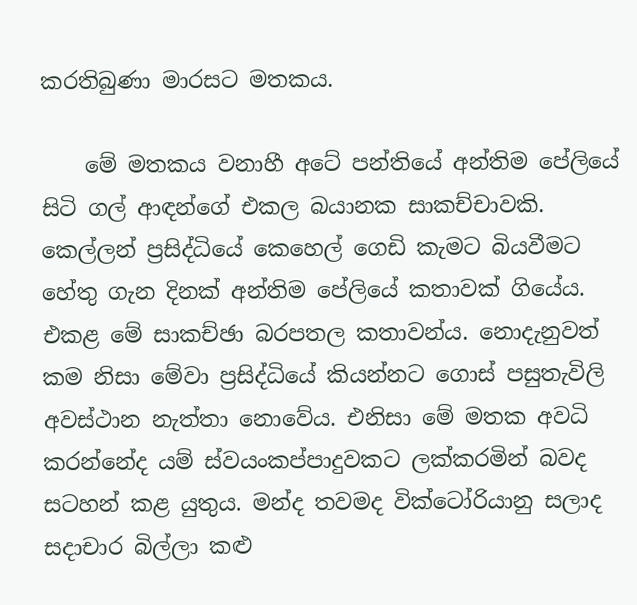කරතිබුණා මාරසට මතකය.

    මේ මතකය වනාහී අටේ පන්තියේ අන්තිම පේලියේ සිටි ගල් ආඳන්ගේ එකල බයානක සාකච්චාවකි. කෙල්ලන් ප්‍රසිද්ධියේ කෙහෙල් ගෙඩි කැමට බියවීමට හේතු ගැන දිනක් අන්තිම පේලියේ කතාවක් ගියේය. එකළ මේ සාකච්ඡා බරපතල කතාවන්ය. නොදැනුවත් කම නිසා මේවා ප්‍රසිද්ධියේ කියන්නට ගොස් පසුතැවිලි අවස්ථාන නැත්තා නොවේය. එනිසා මේ මතක අවධි කරන්නේද යම් ස්වයංකප්පාදුවකට ලක්කරමින් බවද සටහන් කළ යුතුය. මන්ද තවමද වික්ටෝරියානු සලාද සදාචාර බිල්ලා කළු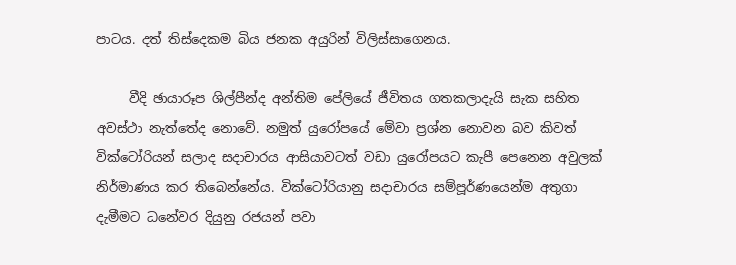පාටය. දත් තිස්දෙකම බිය ජනක අයුරින් විලිස්සාගෙනය.

     වීදි ඡායාරූප ශිල්පීන්ද අන්තිම පේලියේ ජීවිතය ගතකලාදැයි සැක සහිත අවස්ථා නැත්තේද නොවේ. නමුත් යුරෝපයේ මේවා ප්‍රශ්න නොවන බව කිවත් වික්ටෝරියන් සලාද සදාචාරය ආසියාවටත් වඩා යුරෝපයට කැපී පෙනෙන අවුලක් නිර්මාණය කර තිබෙන්නේය. වික්ටෝරියානු සදාචාරය සම්පූර්ණයෙන්ම අතුගා දැමීමට ධනේවර දියුනු රජයන් පවා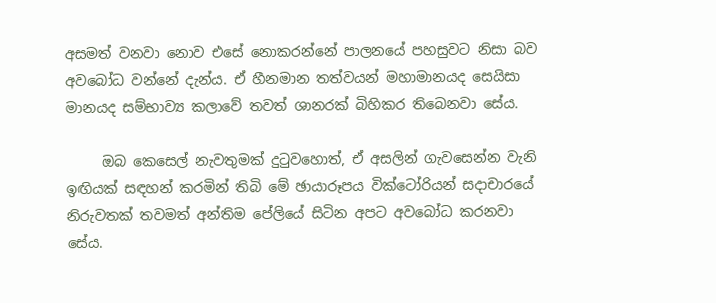අසමත් වනවා නොව එසේ නොකරන්නේ පාලනයේ පහසුවට නිසා බව අවබෝධ වන්නේ දැන්ය. ඒ හීනමාන තත්වයන් මහාමානයද සෙයිසා මානයද සම්භාව්‍ය කලාවේ තවත් ශානරක් බිහිකර තිබෙනවා සේය.

     ඔබ කෙසෙල් නැවතුමක් දුටුවහොත්, ඒ අසලින් ගැවසෙන්න වැනි ඉඟියක් සඳහන් කරමින් තිබි මේ ඡායාරූපය වික්ටෝරියන් සදාචාරයේ නිරුවතක් තවමත් අන්තිම පේලියේ සිටින අපට අවබෝධ කරනවා සේය.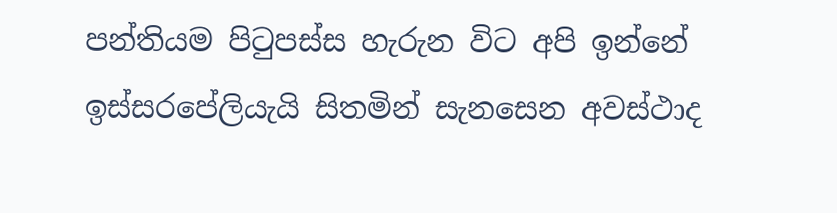පන්තියම පිටුපස්ස හැරුන විට අපි ඉන්නේ ඉස්සරපේලියැයි සිතමින් සැනසෙන අවස්ථාද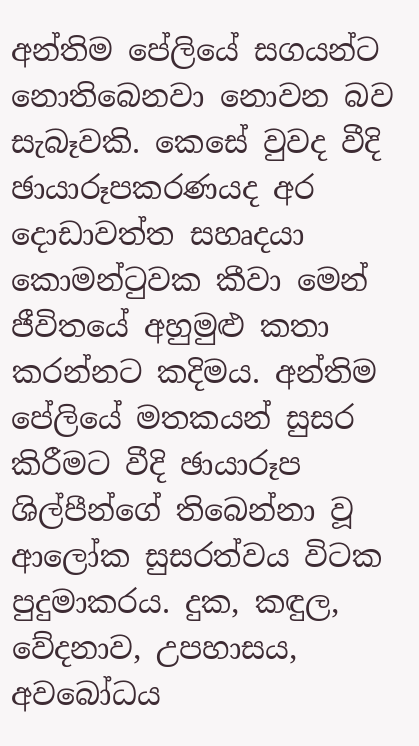අන්තිම පේලියේ සගයන්ට නොතිබෙනවා නොවන බව සැබෑවකි. කෙසේ වුවද වීදි ඡායාරූපකරණයද අර දොඩාවත්ත සහෘදයා කොමන්ටුවක කීවා මෙන් ජීවිතයේ අහුමුළු කතා කරන්නට කදිමය. අන්තිම පේලියේ මතකයන් සුසර කිරීමට වීදි ඡායාරූප ශිල්පීන්ගේ තිබෙන්නා වූ ආලෝක සුසරත්වය විටක පුදුමාකරය. දුක, කඳුල, වේදනාව, උපහාසය, අවබෝධය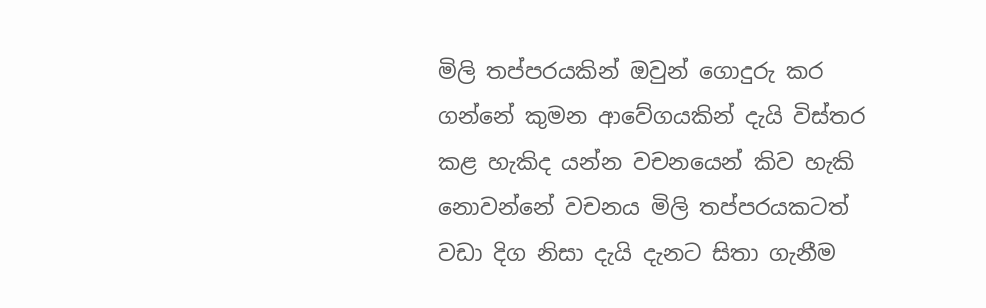මිලි තප්පරයකින් ඔවුන් ගොදුරු කර ගන්නේ කුමන ආවේගයකින් දැයි විස්තර කළ හැකිද යන්න වචනයෙන් කිව හැකි නොවන්නේ වචනය මිලි තප්පරයකටත් වඩා දිග නිසා දැයි දැනට සිතා ගැනීම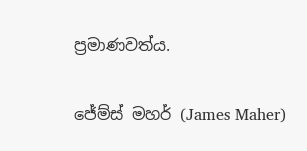ප්‍රමාණවත්ය.

ජේම්ස් මහර් (James Maher)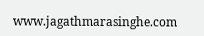www.jagathmarasinghe.com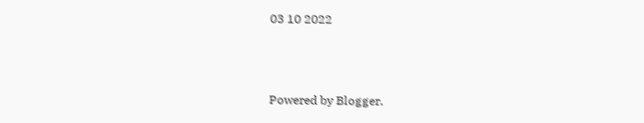03 10 2022



Powered by Blogger.